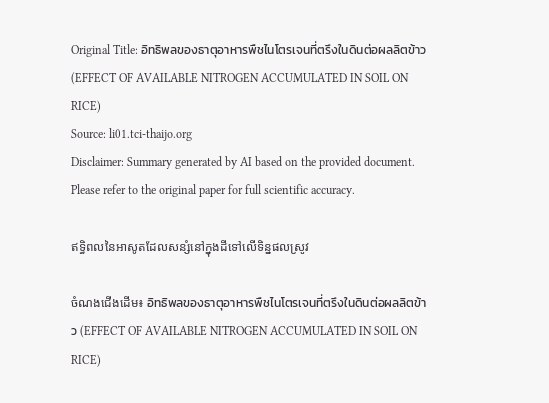Original Title: อิทธิพลของธาตุอาหารพืชไนโตรเจนที่ตรึงในดินต่อผลลิตข้าว (EFFECT OF AVAILABLE NITROGEN ACCUMULATED IN SOIL ON RICE)
Source: li01.tci-thaijo.org
Disclaimer: Summary generated by AI based on the provided document. Please refer to the original paper for full scientific accuracy.

ឥទ្ធិពលនៃអាសូតដែលសន្សំនៅក្នុងដីទៅលើទិន្នផលស្រូវ

ចំណងជើងដើម៖ อิทธิพลของธาตุอาหารพืชไนโตรเจนที่ตรึงในดินต่อผลลิตข้าว (EFFECT OF AVAILABLE NITROGEN ACCUMULATED IN SOIL ON RICE)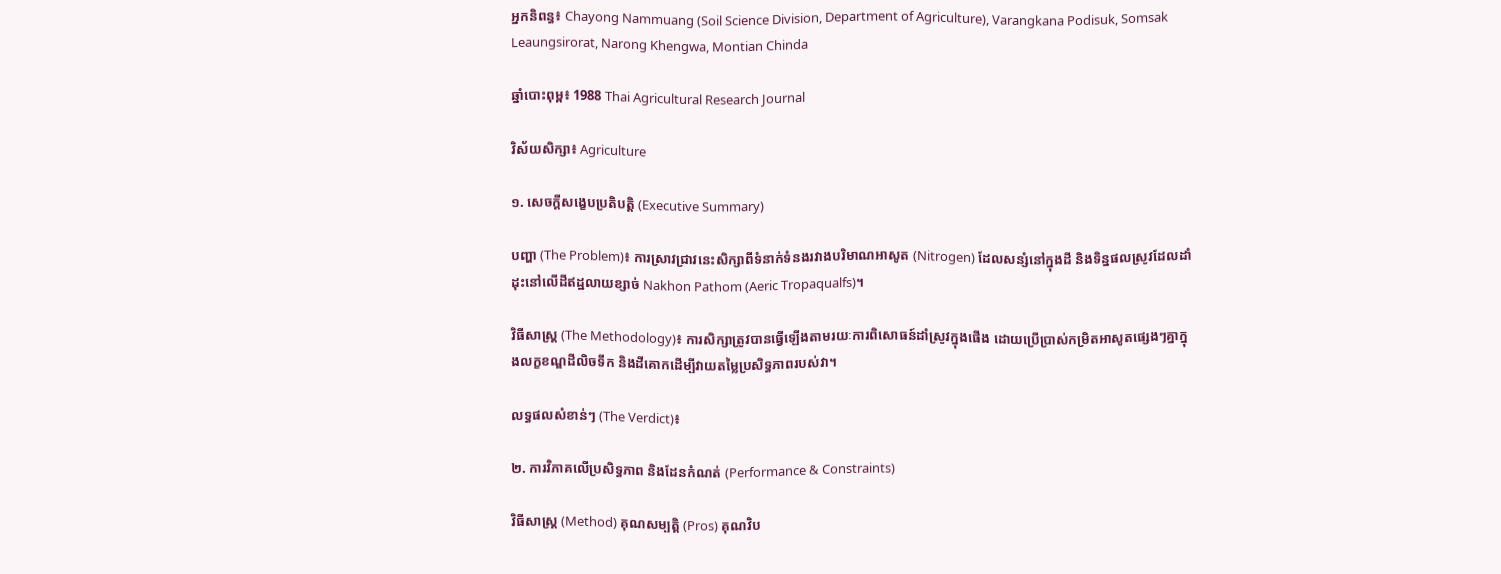អ្នកនិពន្ធ៖ Chayong Nammuang (Soil Science Division, Department of Agriculture), Varangkana Podisuk, Somsak Leaungsirorat, Narong Khengwa, Montian Chinda

ឆ្នាំបោះពុម្ព៖ 1988 Thai Agricultural Research Journal

វិស័យសិក្សា៖ Agriculture

១. សេចក្តីសង្ខេបប្រតិបត្តិ (Executive Summary)

បញ្ហា (The Problem)៖ ការស្រាវជ្រាវនេះសិក្សាពីទំនាក់ទំនងរវាងបរិមាណអាសូត (Nitrogen) ដែលសន្សំនៅក្នុងដី និងទិន្នផលស្រូវដែលដាំដុះនៅលើដីឥដ្ឋលាយខ្សាច់ Nakhon Pathom (Aeric Tropaqualfs)។

វិធីសាស្ត្រ (The Methodology)៖ ការសិក្សាត្រូវបានធ្វើឡើងតាមរយៈការពិសោធន៍ដាំស្រូវក្នុងផើង ដោយប្រើប្រាស់កម្រិតអាសូតផ្សេងៗគ្នាក្នុងលក្ខខណ្ឌដីលិចទឹក និងដីគោកដើម្បីវាយតម្លៃប្រសិទ្ធភាពរបស់វា។

លទ្ធផលសំខាន់ៗ (The Verdict)៖

២. ការវិភាគលើប្រសិទ្ធភាព និងដែនកំណត់ (Performance & Constraints)

វិធីសាស្ត្រ (Method) គុណសម្បត្តិ (Pros) គុណវិប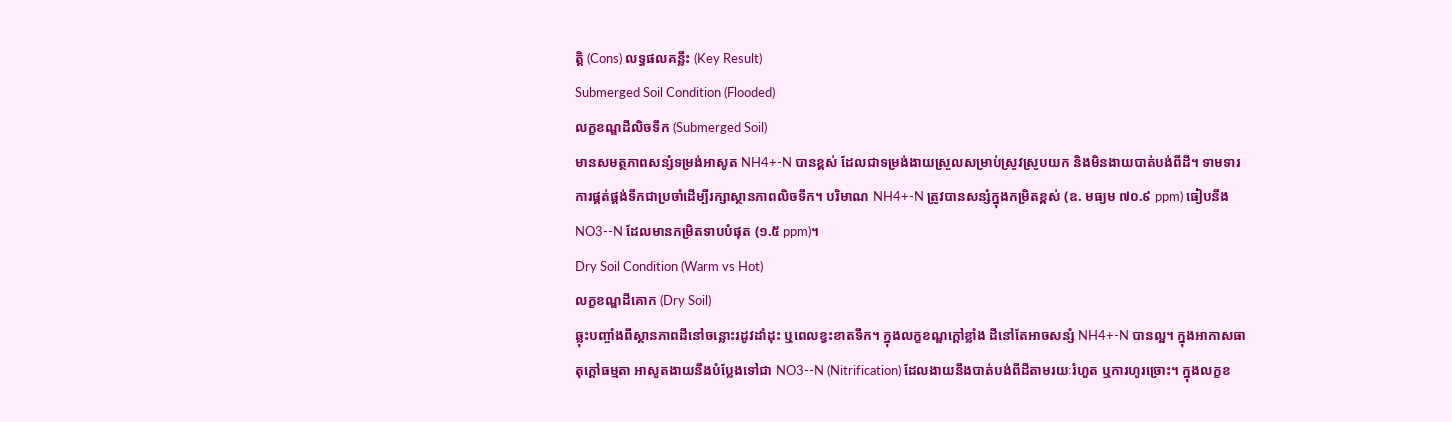ត្តិ (Cons) លទ្ធផលគន្លឹះ (Key Result)
Submerged Soil Condition (Flooded)
លក្ខខណ្ឌដីលិចទឹក (Submerged Soil)
មានសមត្ថភាពសន្សំទម្រង់អាសូត NH4+-N បានខ្ពស់ ដែលជាទម្រង់ងាយស្រួលសម្រាប់ស្រូវស្រូបយក និងមិនងាយបាត់បង់ពីដី។ ទាមទារការផ្គត់ផ្គង់ទឹកជាប្រចាំដើម្បីរក្សាស្ថានភាពលិចទឹក។ បរិមាណ NH4+-N ត្រូវបានសន្សំក្នុងកម្រិតខ្ពស់ (ឧ. មធ្យម ៧០.៩ ppm) ធៀបនឹង NO3--N ដែលមានកម្រិតទាបបំផុត (១.៥ ppm)។
Dry Soil Condition (Warm vs Hot)
លក្ខខណ្ឌដីគោក (Dry Soil)
ឆ្លុះបញ្ចាំងពីស្ថានភាពដីនៅចន្លោះរដូវដាំដុះ ឬពេលខ្វះខាតទឹក។ ក្នុងលក្ខខណ្ឌក្តៅខ្លាំង ដីនៅតែអាចសន្សំ NH4+-N បានល្អ។ ក្នុងអាកាសធាតុក្តៅធម្មតា អាសូតងាយនឹងបំប្លែងទៅជា NO3--N (Nitrification) ដែលងាយនឹងបាត់បង់ពីដីតាមរយៈរំហួត ឬការហូរច្រោះ។ ក្នុងលក្ខខ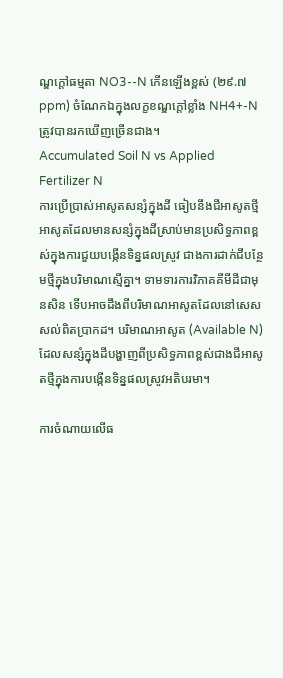ណ្ឌក្តៅធម្មតា NO3--N កើនឡើងខ្ពស់ (២៩.៧ ppm) ចំណែកឯក្នុងលក្ខខណ្ឌក្តៅខ្លាំង NH4+-N ត្រូវបានរកឃើញច្រើនជាង។
Accumulated Soil N vs Applied Fertilizer N
ការប្រើប្រាស់អាសូតសន្សំក្នុងដី ធៀបនឹងជីអាសូតថ្មី
អាសូតដែលមានសន្សំក្នុងដីស្រាប់មានប្រសិទ្ធភាពខ្ពស់ក្នុងការជួយបង្កើនទិន្នផលស្រូវ ជាងការដាក់ជីបន្ថែមថ្មីក្នុងបរិមាណស្មើគ្នា។ ទាមទារការវិភាគគីមីដីជាមុនសិន ទើបអាចដឹងពីបរិមាណអាសូតដែលនៅសេសសល់ពិតប្រាកដ។ បរិមាណអាសូត (Available N) ដែលសន្សំក្នុងដីបង្ហាញពីប្រសិទ្ធភាពខ្ពស់ជាងជីអាសូតថ្មីក្នុងការបង្កើនទិន្នផលស្រូវអតិបរមា។

ការចំណាយលើធ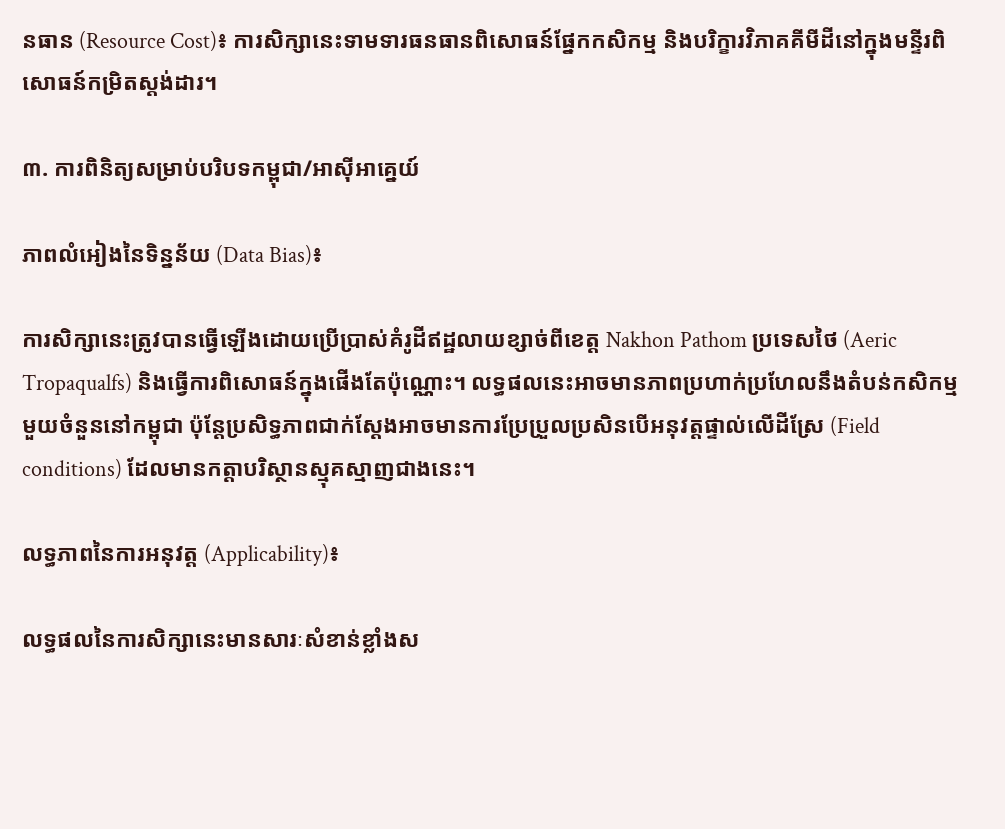នធាន (Resource Cost)៖ ការសិក្សានេះទាមទារធនធានពិសោធន៍ផ្នែកកសិកម្ម និងបរិក្ខារវិភាគគីមីដីនៅក្នុងមន្ទីរពិសោធន៍កម្រិតស្តង់ដារ។

៣. ការពិនិត្យសម្រាប់បរិបទកម្ពុជា/អាស៊ីអាគ្នេយ៍

ភាពលំអៀងនៃទិន្នន័យ (Data Bias)៖

ការសិក្សានេះត្រូវបានធ្វើឡើងដោយប្រើប្រាស់គំរូដីឥដ្ឋលាយខ្សាច់ពីខេត្ត Nakhon Pathom ប្រទេសថៃ (Aeric Tropaqualfs) និងធ្វើការពិសោធន៍ក្នុងផើងតែប៉ុណ្ណោះ។ លទ្ធផលនេះអាចមានភាពប្រហាក់ប្រហែលនឹងតំបន់កសិកម្មមួយចំនួននៅកម្ពុជា ប៉ុន្តែប្រសិទ្ធភាពជាក់ស្តែងអាចមានការប្រែប្រួលប្រសិនបើអនុវត្តផ្ទាល់លើដីស្រែ (Field conditions) ដែលមានកត្តាបរិស្ថានស្មុគស្មាញជាងនេះ។

លទ្ធភាពនៃការអនុវត្ត (Applicability)៖

លទ្ធផលនៃការសិក្សានេះមានសារៈសំខាន់ខ្លាំងស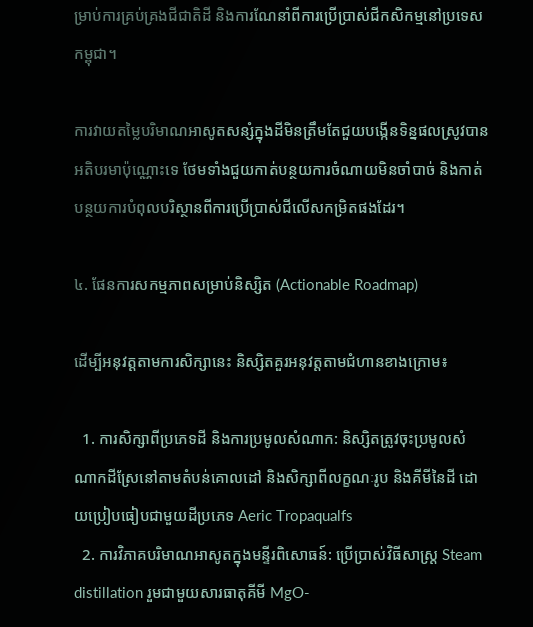ម្រាប់ការគ្រប់គ្រងជីជាតិដី និងការណែនាំពីការប្រើប្រាស់ជីកសិកម្មនៅប្រទេសកម្ពុជា។

ការវាយតម្លៃបរិមាណអាសូតសន្សំក្នុងដីមិនត្រឹមតែជួយបង្កើនទិន្នផលស្រូវបានអតិបរមាប៉ុណ្ណោះទេ ថែមទាំងជួយកាត់បន្ថយការចំណាយមិនចាំបាច់ និងកាត់បន្ថយការបំពុលបរិស្ថានពីការប្រើប្រាស់ជីលើសកម្រិតផងដែរ។

៤. ផែនការសកម្មភាពសម្រាប់និស្សិត (Actionable Roadmap)

ដើម្បីអនុវត្តតាមការសិក្សានេះ និស្សិតគួរអនុវត្តតាមជំហានខាងក្រោម៖

  1. ការសិក្សាពីប្រភេទដី និងការប្រមូលសំណាក: និស្សិតត្រូវចុះប្រមូលសំណាកដីស្រែនៅតាមតំបន់គោលដៅ និងសិក្សាពីលក្ខណៈរូប និងគីមីនៃដី ដោយប្រៀបធៀបជាមួយដីប្រភេទ Aeric Tropaqualfs
  2. ការវិភាគបរិមាណអាសូតក្នុងមន្ទីរពិសោធន៍: ប្រើប្រាស់វិធីសាស្ត្រ Steam distillation រួមជាមួយសារធាតុគីមី MgO-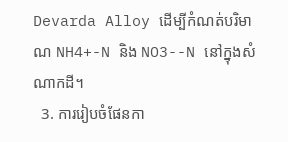Devarda Alloy ដើម្បីកំណត់បរិមាណ NH4+-N និង NO3--N នៅក្នុងសំណាកដី។
  3. ការរៀបចំផែនកា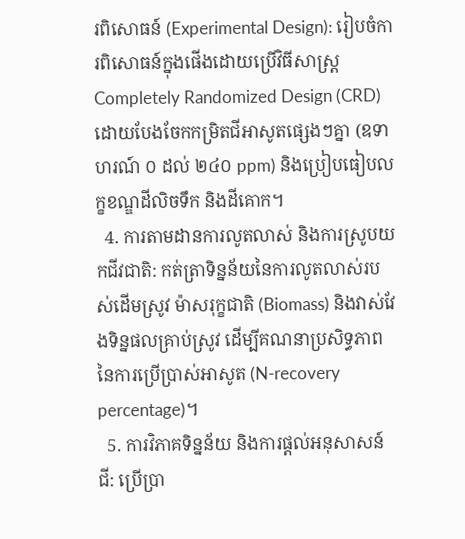រពិសោធន៍ (Experimental Design): រៀបចំការពិសោធន៍ក្នុងផើងដោយប្រើវិធីសាស្ត្រ Completely Randomized Design (CRD) ដោយបែងចែកកម្រិតជីអាសូតផ្សេងៗគ្នា (ឧទាហរណ៍ ០ ដល់ ២៤០ ppm) និងប្រៀបធៀបលក្ខខណ្ឌដីលិចទឹក និងដីគោក។
  4. ការតាមដានការលូតលាស់ និងការស្រូបយកជីវជាតិ: កត់ត្រាទិន្នន័យនៃការលូតលាស់របស់ដើមស្រូវ ម៉ាសរុក្ខជាតិ (Biomass) និងវាស់វែងទិន្នផលគ្រាប់ស្រូវ ដើម្បីគណនាប្រសិទ្ធភាពនៃការប្រើប្រាស់អាសូត (N-recovery percentage)។
  5. ការវិភាគទិន្នន័យ និងការផ្តល់អនុសាសន៍ជី: ប្រើប្រា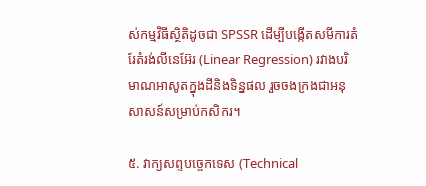ស់កម្មវិធីស្ថិតិដូចជា SPSSR ដើម្បីបង្កើតសមីការតំរែតំរង់លីនេអ៊ែរ (Linear Regression) រវាងបរិមាណអាសូតក្នុងដីនិងទិន្នផល រួចចងក្រងជាអនុសាសន៍សម្រាប់កសិករ។

៥. វាក្យសព្ទបច្ចេកទេស (Technical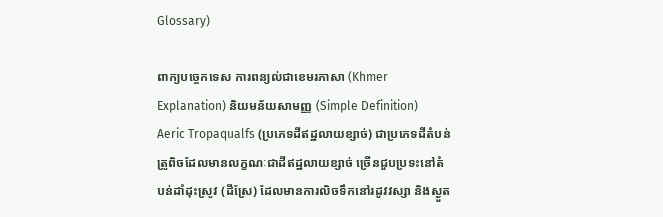Glossary)

ពាក្យបច្ចេកទេស ការពន្យល់ជាខេមរភាសា (Khmer Explanation) និយមន័យសាមញ្ញ (Simple Definition)
Aeric Tropaqualfs (ប្រភេទដីឥដ្ឋលាយខ្សាច់) ជាប្រភេទដីតំបន់ត្រូពិចដែលមានលក្ខណៈជាដីឥដ្ឋលាយខ្សាច់ ច្រើនជួបប្រទះនៅតំបន់ដាំដុះស្រូវ (ដីស្រែ) ដែលមានការលិចទឹកនៅរដូវវស្សា និងស្ងួត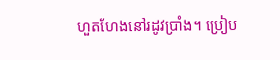ហួតហែងនៅរដូវប្រាំង។ ប្រៀប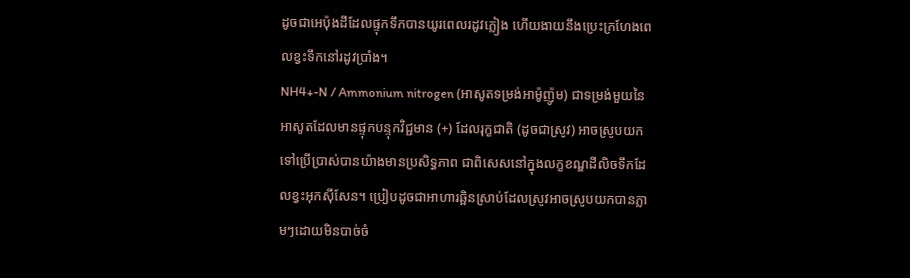ដូចជាអេប៉ុងដីដែលផ្ទុកទឹកបានយូរពេលរដូវភ្លៀង ហើយងាយនឹងប្រេះក្រហែងពេលខ្វះទឹកនៅរដូវប្រាំង។
NH4+-N / Ammonium nitrogen (អាសូតទម្រង់អាម៉ូញ៉ូម) ជាទម្រង់មួយនៃអាសូតដែលមានផ្ទុកបន្ទុកវិជ្ជមាន (+) ដែលរុក្ខជាតិ (ដូចជាស្រូវ) អាចស្រូបយកទៅប្រើប្រាស់បានយ៉ាងមានប្រសិទ្ធភាព ជាពិសេសនៅក្នុងលក្ខខណ្ឌដីលិចទឹកដែលខ្វះអុកស៊ីសែន។ ប្រៀបដូចជាអាហារឆ្អិនស្រាប់ដែលស្រូវអាចស្រូបយកបានភ្លាមៗដោយមិនបាច់ចំ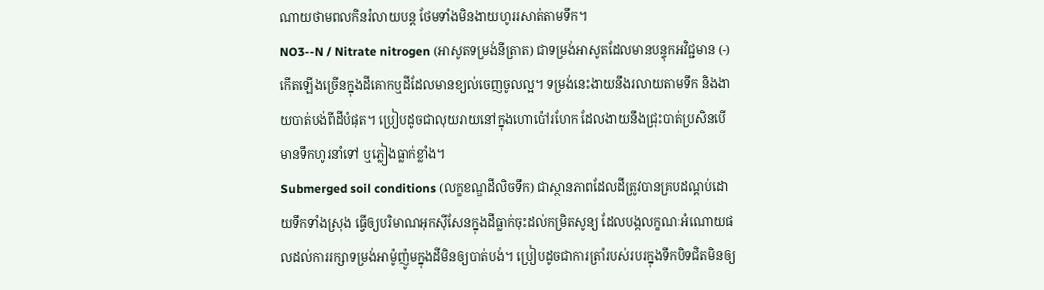ណាយថាមពលកិនរំលាយបន្ត ថែមទាំងមិនងាយហូររសាត់តាមទឹក។
NO3--N / Nitrate nitrogen (អាសូតទម្រង់នីត្រាត) ជាទម្រង់អាសូតដែលមានបន្ទុកអវិជ្ជមាន (-) កើតឡើងច្រើនក្នុងដីគោកឬដីដែលមានខ្យល់ចេញចូលល្អ។ ទម្រង់នេះងាយនឹងរលាយតាមទឹក និងងាយបាត់បង់ពីដីបំផុត។ ប្រៀបដូចជាលុយរាយនៅក្នុងហោប៉ៅរហែក ដែលងាយនឹងជ្រុះបាត់ប្រសិនបើមានទឹកហូរនាំទៅ ឬភ្លៀងធ្លាក់ខ្លាំង។
Submerged soil conditions (លក្ខខណ្ឌដីលិចទឹក) ជាស្ថានភាពដែលដីត្រូវបានគ្របដណ្ដប់ដោយទឹកទាំងស្រុង ធ្វើឲ្យបរិមាណអុកស៊ីសែនក្នុងដីធ្លាក់ចុះដល់កម្រិតសូន្យ ដែលបង្កលក្ខណៈអំណោយផលដល់ការរក្សាទម្រង់អាម៉ូញ៉ូមក្នុងដីមិនឲ្យបាត់បង់។ ប្រៀបដូចជាការត្រាំរបស់របរក្នុងទឹកបិទជិតមិនឲ្យ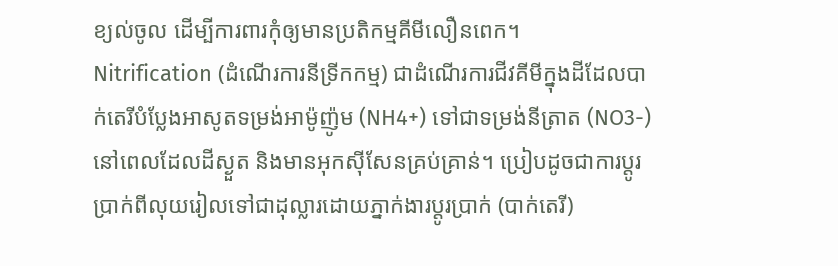ខ្យល់ចូល ដើម្បីការពារកុំឲ្យមានប្រតិកម្មគីមីលឿនពេក។
Nitrification (ដំណើរការនីទ្រីកកម្ម) ជាដំណើរការជីវគីមីក្នុងដីដែលបាក់តេរីបំប្លែងអាសូតទម្រង់អាម៉ូញ៉ូម (NH4+) ទៅជាទម្រង់នីត្រាត (NO3-) នៅពេលដែលដីស្ងួត និងមានអុកស៊ីសែនគ្រប់គ្រាន់។ ប្រៀបដូចជាការប្តូរប្រាក់ពីលុយរៀលទៅជាដុល្លារដោយភ្នាក់ងារប្តូរប្រាក់ (បាក់តេរី)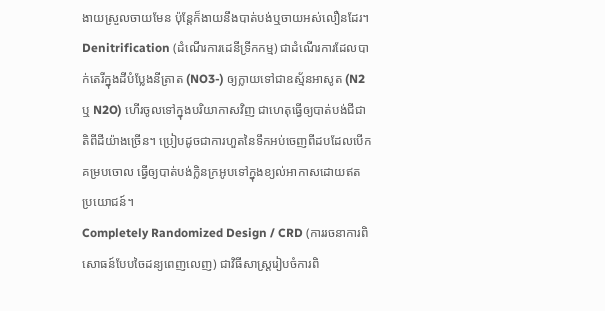ងាយស្រួលចាយមែន ប៉ុន្តែក៏ងាយនឹងបាត់បង់ឬចាយអស់លឿនដែរ។
Denitrification (ដំណើរការដេនីទ្រីកកម្ម) ជាដំណើរការដែលបាក់តេរីក្នុងដីបំប្លែងនីត្រាត (NO3-) ឲ្យក្លាយទៅជាឧស្ម័នអាសូត (N2 ឬ N2O) ហើរចូលទៅក្នុងបរិយាកាសវិញ ជាហេតុធ្វើឲ្យបាត់បង់ជីជាតិពីដីយ៉ាងច្រើន។ ប្រៀបដូចជាការហួតនៃទឹកអប់ចេញពីដបដែលបើកគម្របចោល ធ្វើឲ្យបាត់បង់ក្លិនក្រអូបទៅក្នុងខ្យល់អាកាសដោយឥតប្រយោជន៍។
Completely Randomized Design / CRD (ការរចនាការពិសោធន៍បែបចៃដន្យពេញលេញ) ជាវិធីសាស្ត្ររៀបចំការពិ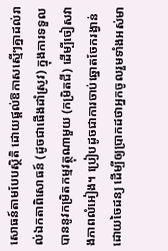សោធន៍តាមបែបស្ថិតិ ដោយផ្តល់ឱកាសស្មើៗគ្នាដល់រាល់ឯកតាពិសោធន៍ (ដូចជាផើងដាំស្រូវ) ក្នុងការទទួលបាននូវកម្រិតកម្មវត្ថុណាមួយ (កម្រិតជី) ដើម្បីចៀសវាងភាពលំអៀង។ ប្រៀបដូចជាការចាប់ឆ្នោតចែករង្វាន់ដោយចៃដន្យ ដើម្បីឲ្យប្រាកដថាអ្នកចូលរួមទាំងអស់មា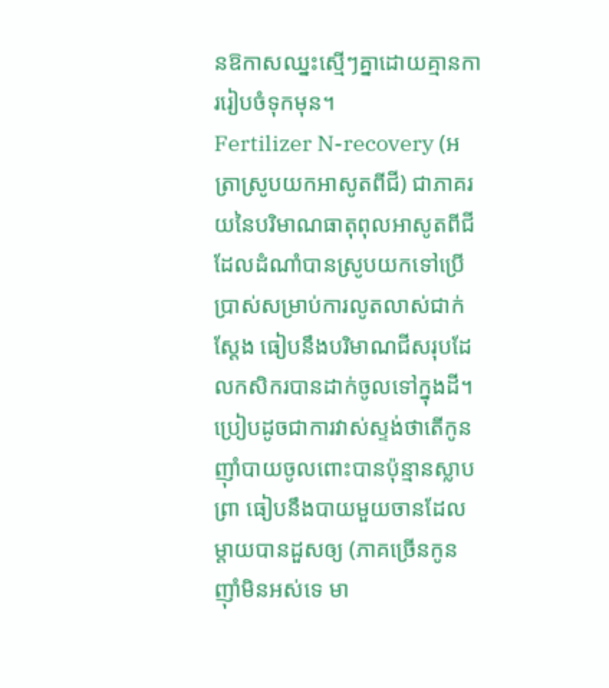នឱកាសឈ្នះស្មើៗគ្នាដោយគ្មានការរៀបចំទុកមុន។
Fertilizer N-recovery (អត្រាស្រូបយកអាសូតពីជី) ជាភាគរយនៃបរិមាណធាតុពុលអាសូតពីជី ដែលដំណាំបានស្រូបយកទៅប្រើប្រាស់សម្រាប់ការលូតលាស់ជាក់ស្តែង ធៀបនឹងបរិមាណជីសរុបដែលកសិករបានដាក់ចូលទៅក្នុងដី។ ប្រៀបដូចជាការវាស់ស្ទង់ថាតើកូនញ៉ាំបាយចូលពោះបានប៉ុន្មានស្លាបព្រា ធៀបនឹងបាយមួយចានដែលម្ដាយបានដួសឲ្យ (ភាគច្រើនកូនញ៉ាំមិនអស់ទេ មា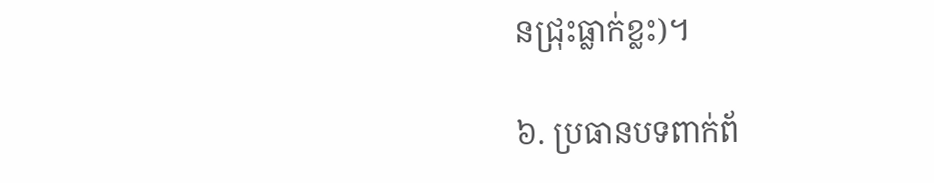នជ្រុះធ្លាក់ខ្លះ)។

៦. ប្រធានបទពាក់ព័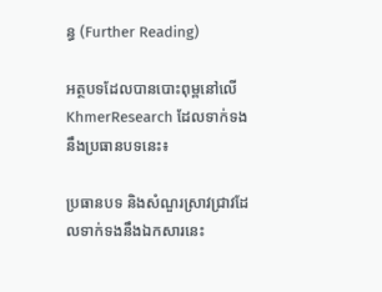ន្ធ (Further Reading)

អត្ថបទដែលបានបោះពុម្ពនៅលើ KhmerResearch ដែលទាក់ទងនឹងប្រធានបទនេះ៖

ប្រធានបទ និងសំណួរស្រាវជ្រាវដែលទាក់ទងនឹងឯកសារនេះ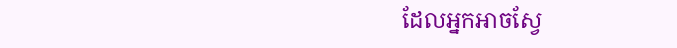ដែលអ្នកអាចស្វែ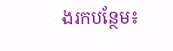ងរកបន្ថែម៖